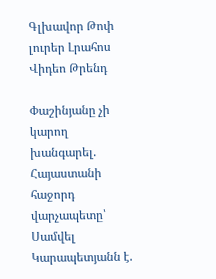Գլխավոր Թոփ լուրեր Լրահոս Վիդեո Թրենդ

Փաշինյանը չի կարող խանգարել. Հայաստանի հաջորդ վարչապետը՝ Սամվել Կարապետյանն է.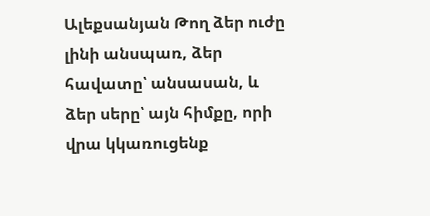Ալեքսանյան Թող ձեր ուժը լինի անսպառ, ձեր հավատը՝ անսասան, և ձեր սերը՝ այն հիմքը, որի վրա կկառուցենք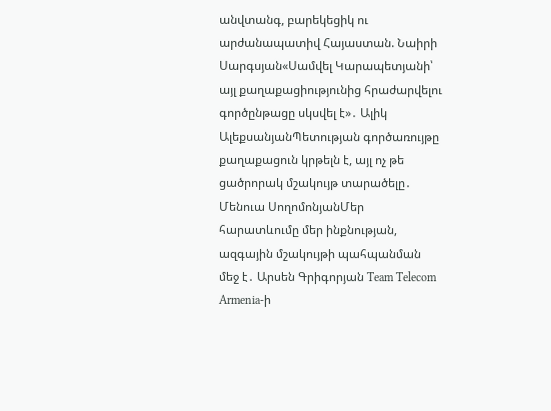անվտանգ, բարեկեցիկ ու արժանապատիվ Հայաստան. Նաիրի Սարգսյան«Սամվել Կարապետյանի՝ այլ քաղաքացիությունից հրաժարվելու գործընթացը սկսվել է»․ Ալիկ ԱլեքսանյանՊետության գործառույթը քաղաքացուն կրթելն է, այլ ոչ թե ցածրորակ մշակույթ տարածելը․ Մենուա ՍողոմոնյանՄեր հարատևումը մեր ինքնության, ազգային մշակույթի պահպանման մեջ է․ Արսեն Գրիգորյան Team Telecom Armenia-ի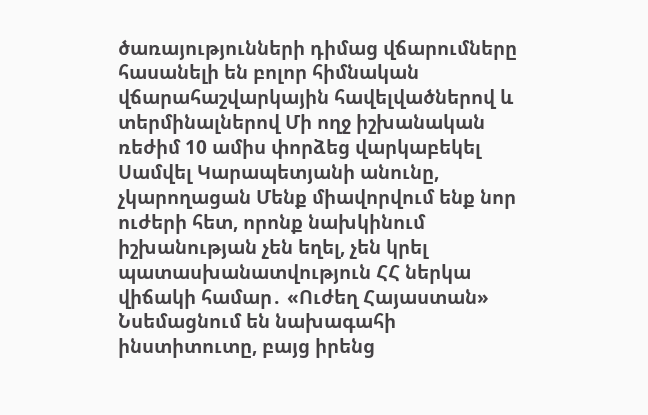ծառայությունների դիմաց վճարումները հասանելի են բոլոր հիմնական վճարահաշվարկային հավելվածներով և տերմինալներով Մի ողջ իշխանական ռեժիմ 10 ամիս փորձեց վարկաբեկել Սամվել Կարապետյանի անունը, չկարողացան Մենք միավորվում ենք նոր ուժերի հետ, որոնք նախկինում իշխանության չեն եղել, չեն կրել պատասխանատվություն ՀՀ ներկա վիճակի համար․ «Ուժեղ Հայաստան» Նսեմացնում են նախագահի ինստիտուտը, բայց իրենց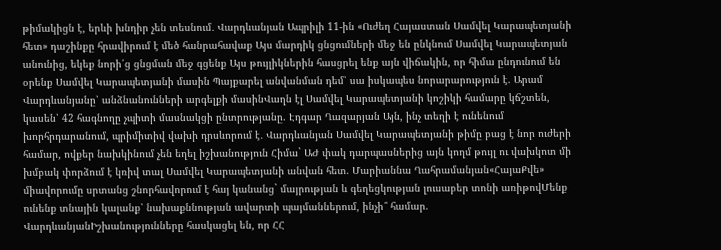թիմակիցն է, երևի խնդիր չեն տեսնում․ Վարդևանյան Ապրիլի 11-ին «Ուժեղ Հայաստան Սամվել Կարապետյանի հետ» դաշինքը հրավիրում է մեծ հանրահավաք Այս մարդիկ ցնցումների մեջ են ընկնում Սամվել Կարապետյան անունից, եկեք նորի՛ց ցնցման մեջ գցենք Այս թույլիկներին հասցրել ենք այն վիճակին, որ հիմա ընդունում են օրենք Սամվել Կարապետյանի մասին Պայքարել անվանման դեմ՝ սա իսկապես նորարարություն է. Արամ Վարդևանյանը՝ անձնանունների արգելքի մասինՎաղն էլ Սամվել Կարապետյանի կոշիկի համարը կճշտեն, կասեն՝ 42 հագնողը չպիտի մասնակցի ընտրությանը. Էդգար Ղազարյան Այն, ինչ տեղի է ունենում խորհրդարանում, պրիմիտիվ վախի դրսևորում է․ Վարդևանյան Սամվել Կարապետյանի թիմը բաց է նոր ուժերի համար, ովքեր նախկինում չեն եղել իշխանություն Հիմա` ԱԺ փակ դարպասներից այն կողմ թույլ ու վախկոտ մի խմբակ փորձում է կռիվ տալ Սամվել Կարապետյանի անվան հետ. Մարիաննա Ղահրամանյան«ՀայաՔվե» միավորումը սրտանց շնորհավորում է հայ կանանց` մայրության և գեղեցկության լուսաբեր տոնի առիթովՄենք ունենք տնային կալանք՝ նախաքննության ավարտի պայմաններում, ինչի՞ համար. ՎարդևանյանԻշխանությունները հասկացել են, որ ՀՀ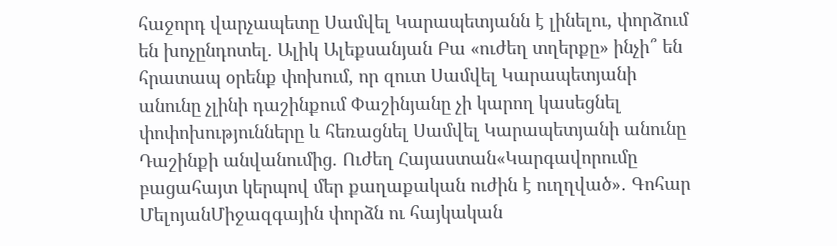հաջորդ վարչապետը Սամվել Կարապետյանն է լինելու, փորձում են խոչընդոտել. Ալիկ Ալեքսանյան Բա «ուժեղ տղերքը» ինչի՞ են հրատապ օրենք փոխում, որ զուտ Սամվել Կարապետյանի անունը չլինի դաշինքում Փաշինյանը չի կարող կասեցնել փոփոխությունները և հեռացնել Սամվել Կարապետյանի անունը Դաշինքի անվանումից. Ուժեղ Հայաստան«Կարգավորումը բացահայտ կերպով մեր քաղաքական ուժին է ուղղված»․ Գոհար ՄելոյանՄիջազգային փորձն ու հայկական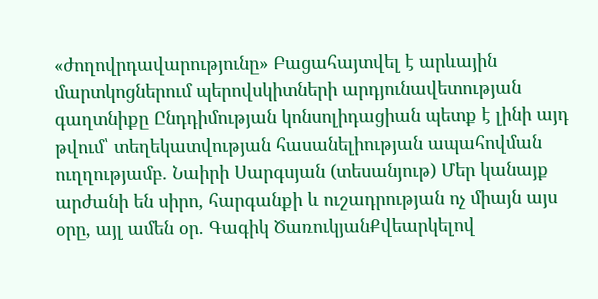«ժողովրդավարությունը» Բացահայտվել է արևային մարտկոցներում պերովսկիտների արդյունավետության գաղտնիքը Ընդդիմության կոնսոլիդացիան պետք է լինի այդ թվում՝ տեղեկատվության հասանելիության ապահովման ուղղությամբ. Նաիրի Սարգսյան (տեսանյութ) Մեր կանայք արժանի են սիրո, հարգանքի և ուշադրության ոչ միայն այս օրը, այլ ամեն օր. Գագիկ ԾառուկյանՔվեարկելով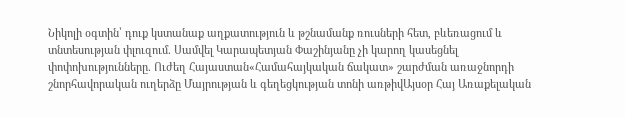Նիկոլի օգտին՝ դուք կստանաք աղքատություն և թշնամանք ռուսների հետ, բևեռացում և տնտեսության փլուզում. Սամվել Կարապետյան Փաշինյանը չի կարող կասեցնել փոփոխությունները. Ուժեղ Հայաստան«Համահայկական ճակատ» շարժման առաջնորդի շնորհավորական ուղերձը Մայրության և գեղեցկության տոնի առթիվԱյսօր Հայ Առաքելական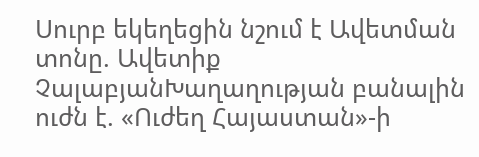Սուրբ եկեղեցին նշում է Ավետման տոնը. Ավետիք ՉալաբյանԽաղաղության բանալին ուժն է. «Ուժեղ Հայաստան»-ի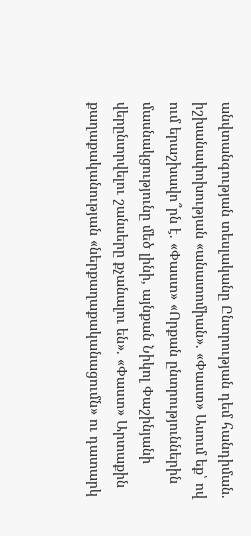անվտանգության տեսլականը Ընտրության դեմ հանդիման. իշխանափոխության «անատոմիան». «Փաստ» Ասում եք՝ ով ում երաշխավո՞րն է. «Փաստ» «Որքան ընտրություններին մասնակցությունը մեծ լինի, այնքան Նիկոլ Փաշինյանի վերընտրվելու շանսերը քչանալու են». «Փաստ» Արտաքին քաղաքականության «ներքաղաքականացումն» ու դատարկ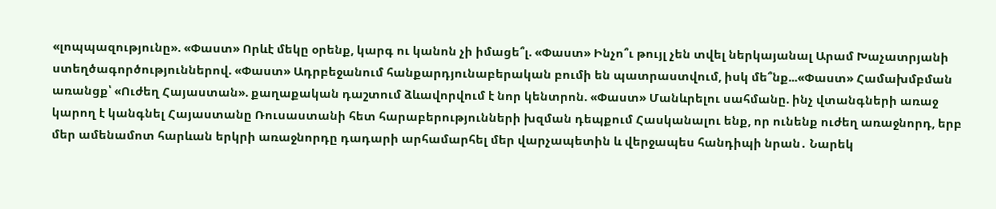«լոպպազությունը». «Փաստ» Որևէ մեկը օրենք, կարգ ու կանոն չի իմացե՞լ. «Փաստ» Ինչո՞ւ թույլ չեն տվել ներկայանալ Արամ Խաչատրյանի ստեղծագործություններով. «Փաստ» Ադրբեջանում հանքարդյունաբերական բումի են պատրաստվում, իսկ մե՞նք...«Փաստ» Համախմբման առանցք՝ «Ուժեղ Հայաստան». քաղաքական դաշտում ձևավորվում է նոր կենտրոն. «Փաստ» Մանևրելու սահմանը. ինչ վտանգների առաջ կարող է կանգնել Հայաստանը Ռուսաստանի հետ հարաբերությունների խզման դեպքում Հասկանալու ենք, որ ունենք ուժեղ առաջնորդ, երբ մեր ամենամոտ հարևան երկրի առաջնորդը դադարի արհամարհել մեր վարչապետին և վերջապես հանդիպի նրան․ Նարեկ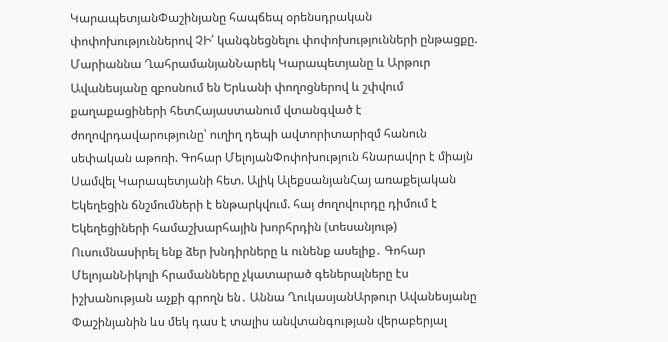ԿարապետյանՓաշինյանը հապճեպ օրենսդրական փոփոխություններով ՉԻ՛ կանգնեցնելու փոփոխությունների ընթացքը. Մարիաննա ՂահրամանյանՆարեկ Կարապետյանը և Արթուր Ավանեսյանը զբոսնում են Երևանի փողոցներով և շփվում քաղաքացիների հետՀայաստանում վտանգված է ժողովրդավարությունը՝ ուղիղ դեպի ավտորիտարիզմ հանուն սեփական աթոռի. Գոհար ՄելոյանՓոփոխություն հնարավոր է միայն Սամվել Կարապետյանի հետ. Ալիկ ԱլեքսանյանՀայ առաքելական Եկեղեցին ճնշմումների է ենթարկվում. հայ ժողովուրդը դիմում է Եկեղեցիների համաշխարհային խորհրդին (տեսանյութ) Ուսումնասիրել ենք ձեր խնդիրները և ունենք ասելիք․ Գոհար ՄելոյանՆիկոլի հրամանները չկատարած գեներալները էս իշխանության աչքի գրողն են․ Աննա ՂուկասյանԱրթուր Ավանեսյանը Փաշինյանին ևս մեկ դաս է տալիս անվտանգության վերաբերյալ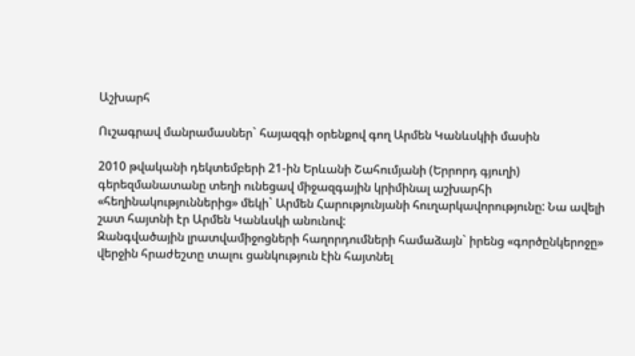Աշխարհ

Ուշագրավ մանրամասներ` հայազգի օրենքով գող Արմեն Կանևսկիի մասին

2010 թվականի դեկտեմբերի 21-ին Երևանի Շահումյանի (Երրորդ գյուղի) գերեզմանատանը տեղի ունեցավ միջազգային կրիմինալ աշխարհի «հեղինակություններից» մեկի` Արմեն Հարությունյանի հուղարկավորությունը: Նա ավելի շատ հայտնի էր Արմեն Կանևսկի անունով:
Զանգվածային լրատվամիջոցների հաղորդումների համաձայն` իրենց «գործընկերոջը» վերջին հրաժեշտը տալու ցանկություն էին հայտնել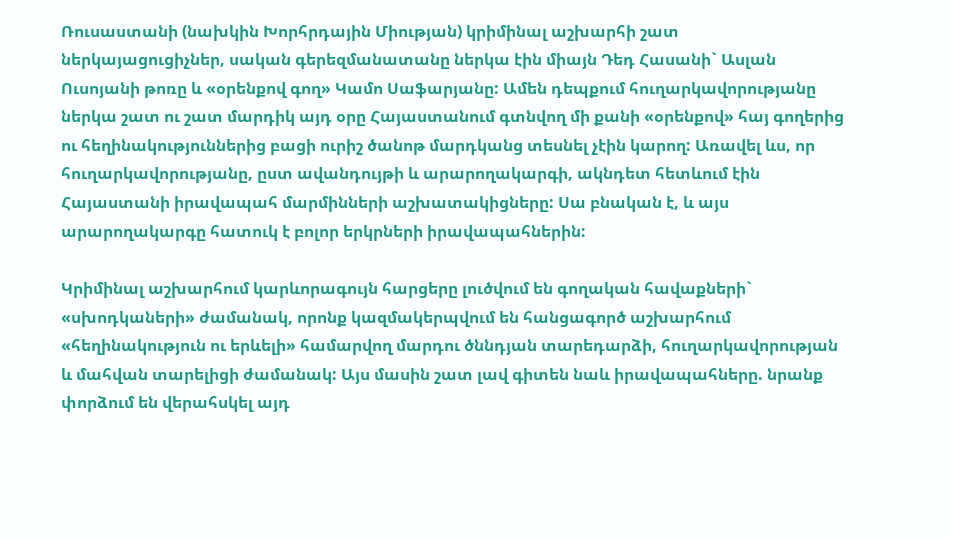Ռուսաստանի (նախկին Խորհրդային Միության) կրիմինալ աշխարհի շատ ներկայացուցիչներ, սական գերեզմանատանը ներկա էին միայն Դեդ Հասանի` Ասլան Ուսոյանի թոռը և «օրենքով գող» Կամո Սաֆարյանը: Ամեն դեպքում հուղարկավորությանը ներկա շատ ու շատ մարդիկ այդ օրը Հայաստանում գտնվող մի քանի «օրենքով» հայ գողերից ու հեղինակություններից բացի ուրիշ ծանոթ մարդկանց տեսնել չէին կարող: Առավել ևս, որ հուղարկավորությանը, ըստ ավանդույթի և արարողակարգի, ակնդետ հետևում էին Հայաստանի իրավապահ մարմինների աշխատակիցները: Սա բնական է, և այս արարողակարգը հատուկ է բոլոր երկրների իրավապահներին:

Կրիմինալ աշխարհում կարևորագույն հարցերը լուծվում են գողական հավաքների` «սխոդկաների» ժամանակ, որոնք կազմակերպվում են հանցագործ աշխարհում «հեղինակություն ու երևելի» համարվող մարդու ծննդյան տարեդարձի, հուղարկավորության և մահվան տարելիցի ժամանակ: Այս մասին շատ լավ գիտեն նաև իրավապահները. նրանք փորձում են վերահսկել այդ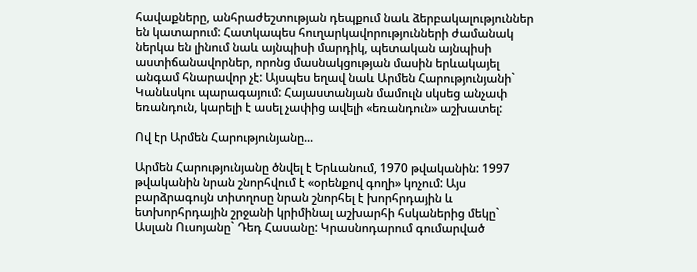հավաքները, անհրաժեշտության դեպքում նաև ձերբակալություններ են կատարում: Հատկապես հուղարկավորությունների ժամանակ ներկա են լինում նաև այնպիսի մարդիկ, պետական այնպիսի աստիճանավորներ, որոնց մասնակցության մասին երևակայել անգամ հնարավոր չէ: Այսպես եղավ նաև Արմեն Հարությունյանի` Կանևսկու պարագայում: Հայաստանյան մամուլն սկսեց անչափ եռանդուն, կարելի է ասել չափից ավելի «եռանդուն» աշխատել:

Ով էր Արմեն Հարությունյանը...

Արմեն Հարությունյանը ծնվել է Երևանում, 1970 թվականին: 1997 թվականին նրան շնորհվում է «օրենքով գողի» կոչում: Այս բարձրագույն տիտղոսը նրան շնորհել է խորհրդային և ետխորհրդային շրջանի կրիմինալ աշխարհի հսկաներից մեկը` Ասլան Ուսոյանը` Դեդ Հասանը: Կրասնոդարում գումարված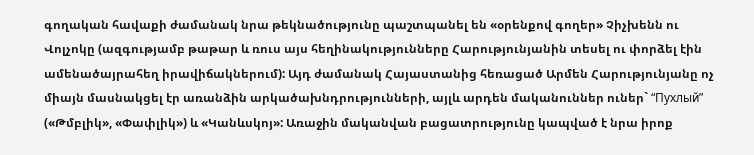գողական հավաքի ժամանակ նրա թեկնածությունը պաշտպանել են «օրենքով գողեր» Չիչխենն ու Վոլչոկը (ազգությամբ թաթար և ռուս այս հեղինակությունները Հարությունյանին տեսել ու փորձել էին ամենածայրահեղ իրավիճակներում): Այդ ժամանակ Հայաստանից հեռացած Արմեն Հարությունյանը ոչ միայն մասնակցել էր առանձին արկածախնդրությունների, այլև արդեն մականուններ ուներ` “Пухлый” («Թմբլիկ», «Փափլիկ») և «Կանևսկոյ»: Առաջին մականվան բացատրությունը կապված է նրա իրոք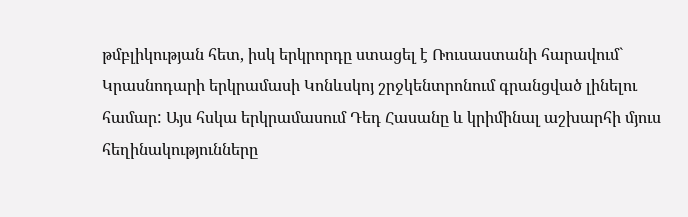թմբլիկության հետ, իսկ երկրորդը ստացել է Ռուսաստանի հարավում` Կրասնոդարի երկրամասի Կոնևսկոյ շրջկենտրոնում գրանցված լինելու համար: Այս հսկա երկրամասում Դեդ Հասանը և կրիմինալ աշխարհի մյուս հեղինակությունները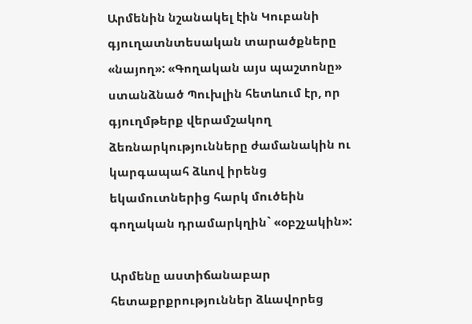Արմենին նշանակել էին Կուբանի գյուղատնտեսական տարածքները «նայող»: «Գողական այս պաշտոնը» ստանձնած Պուխլին հետևում էր, որ գյուղմթերք վերամշակող ձեռնարկությունները ժամանակին ու կարգապահ ձևով իրենց եկամուտներից հարկ մուծեին գողական դրամարկղին` «օբշչակին»:

Արմենը աստիճանաբար հետաքրքրություններ ձևավորեց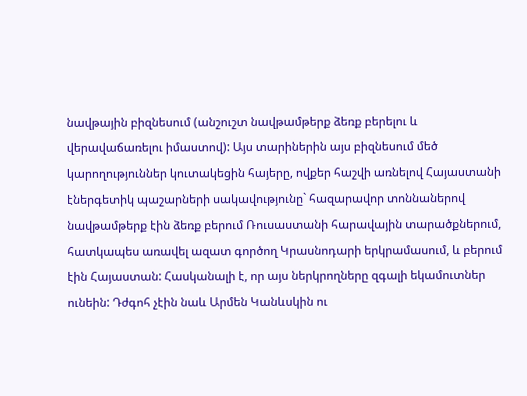նավթային բիզնեսում (անշուշտ նավթամթերք ձեռք բերելու և վերավաճառելու իմաստով): Այս տարիներին այս բիզնեսում մեծ կարողություններ կուտակեցին հայերը, ովքեր հաշվի առնելով Հայաստանի էներգետիկ պաշարների սակավությունը` հազարավոր տոննաներով նավթամթերք էին ձեռք բերում Ռուսաստանի հարավային տարածքներում, հատկապես առավել ազատ գործող Կրասնոդարի երկրամասում, և բերում էին Հայաստան: Հասկանալի է, որ այս ներկրողները զգալի եկամուտներ ունեին: Դժգոհ չէին նաև Արմեն Կանևսկին ու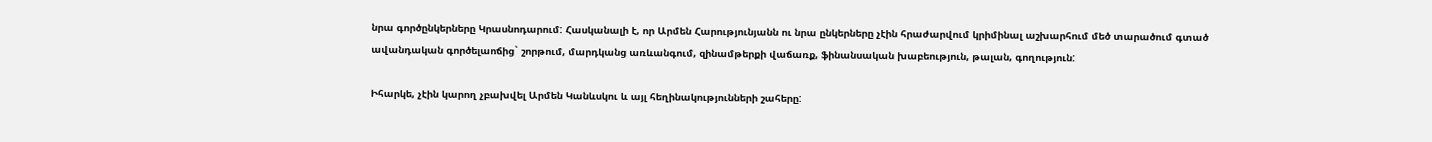նրա գործընկերները Կրասնոդարում: Հասկանալի է, որ Արմեն Հարությունյանն ու նրա ընկերները չէին հրաժարվում կրիմինալ աշխարհում մեծ տարածում գտած ավանդական գործելաոճից` շորթում, մարդկանց առևանգում, զինամթերքի վաճառք, ֆինանսական խաբեություն, թալան, գողություն:

Իհարկե, չէին կարող չբախվել Արմեն Կանևսկու և այլ հեղինակությունների շահերը: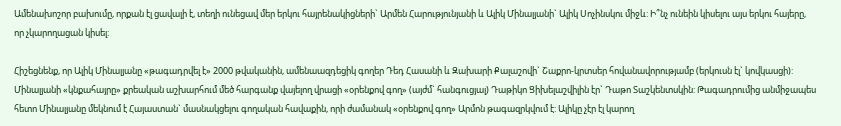Ամենախոշոր բախումը, որքան էլ ցավալի է, տեղի ունեցավ մեր երկու հայրենակիցների` Արմեն Հարությունյանի և Ալիկ Մինալյանի` Ալիկ Սոչինսկու միջև: Ի՞նչ ունեին կիսելու այս երկու հայերը, որ չկարողացան կիսել:

Հիշեցնենք, որ Ալիկ Մինալյանը «թագադրվել է» 2000 թվականին, ամենաազդեցիկ գողեր Դեդ Հասանի և Զախարի Քալաշովի` Շաքրո-կրտսեր հովանավորությամբ (երկուսն էլ` կովկասցի): Մինալյանի «կնքահայրը» քրեական աշխարհում մեծ հարգանք վայելող վրացի «օրենքով գող» (այժմ` հանգուցյալ) Դաթիկո Ցիխելաշվիլին էր` Դաթո Տաշկենտսկին: Թագադրումից անմիջապես հետո Մինալյանը մեկնում է Հայաստան` մասնակցելու գողական հավաքին, որի ժամանակ «օրենքով գող» Արմոն թագազրկվում է: Ալիկը չէր էլ կարող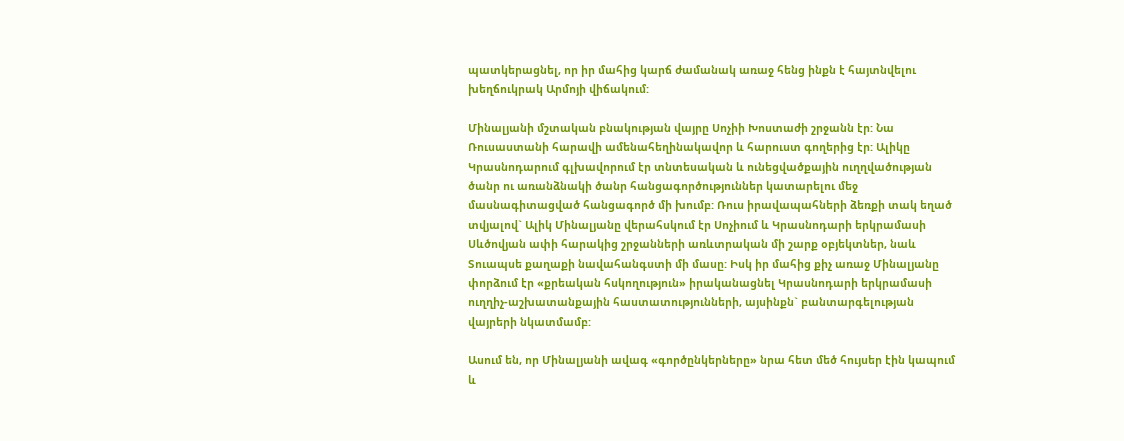պատկերացնել, որ իր մահից կարճ ժամանակ առաջ հենց ինքն է հայտնվելու խեղճուկրակ Արմոյի վիճակում:

Մինալյանի մշտական բնակության վայրը Սոչիի Խոստաժի շրջանն էր: Նա Ռուսաստանի հարավի ամենահեղինակավոր և հարուստ գողերից էր: Ալիկը Կրասնոդարում գլխավորում էր տնտեսական և ունեցվածքային ուղղվածության ծանր ու առանձնակի ծանր հանցագործություններ կատարելու մեջ մասնագիտացված հանցագործ մի խումբ: Ռուս իրավապահների ձեռքի տակ եղած տվյալով` Ալիկ Մինալյանը վերահսկում էր Սոչիում և Կրասնոդարի երկրամասի Սևծովյան ափի հարակից շրջանների առևտրական մի շարք օբյեկտներ, նաև Տուապսե քաղաքի նավահանգստի մի մասը: Իսկ իր մահից քիչ առաջ Մինալյանը փորձում էր «քրեական հսկողություն» իրականացնել Կրասնոդարի երկրամասի ուղղիչ-աշխատանքային հաստատությունների, այսինքն` բանտարգելության վայրերի նկատմամբ:

Ասում են, որ Մինալյանի ավագ «գործընկերները» նրա հետ մեծ հույսեր էին կապում և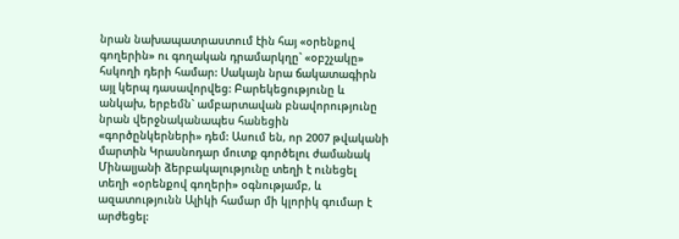նրան նախապատրաստում էին հայ «օրենքով գողերին» ու գողական դրամարկղը` «օբշչակը» հսկողի դերի համար: Սակայն նրա ճակատագիրն այլ կերպ դասավորվեց: Բարեկեցությունը և անկախ, երբեմն` ամբարտավան բնավորությունը նրան վերջնականապես հանեցին «գործընկերների» դեմ: Ասում են, որ 2007 թվականի մարտին Կրասնոդար մուտք գործելու ժամանակ Մինալյանի ձերբակալությունը տեղի է ունեցել տեղի «օրենքով գողերի» օգնությամբ, և ազատությունն Ալիկի համար մի կլորիկ գումար է արժեցել: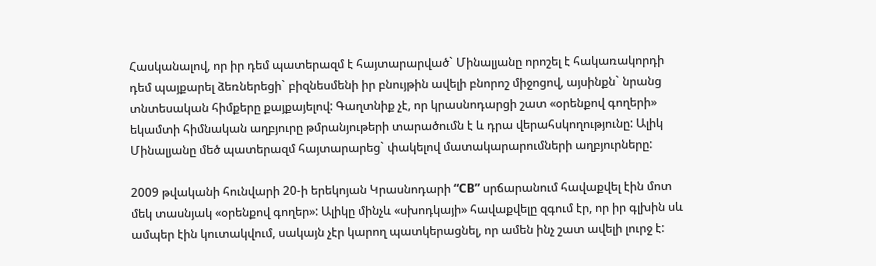Հասկանալով, որ իր դեմ պատերազմ է հայտարարված` Մինալյանը որոշել է հակառակորդի դեմ պայքարել ձեռներեցի` բիզնեսմենի իր բնույթին ավելի բնորոշ միջոցով, այսինքն` նրանց տնտեսական հիմքերը քայքայելով: Գաղտնիք չէ, որ կրասնոդարցի շատ «օրենքով գողերի» եկամտի հիմնական աղբյուրը թմրանյութերի տարածումն է և դրա վերահսկողությունը: Ալիկ Մինալյանը մեծ պատերազմ հայտարարեց` փակելով մատակարարումների աղբյուրները:

2009 թվականի հունվարի 20-ի երեկոյան Կրասնոդարի “CB” սրճարանում հավաքվել էին մոտ մեկ տասնյակ «օրենքով գողեր»: Ալիկը մինչև «սխոդկայի» հավաքվելը զգում էր, որ իր գլխին սև ամպեր էին կուտակվում, սակայն չէր կարող պատկերացնել, որ ամեն ինչ շատ ավելի լուրջ է: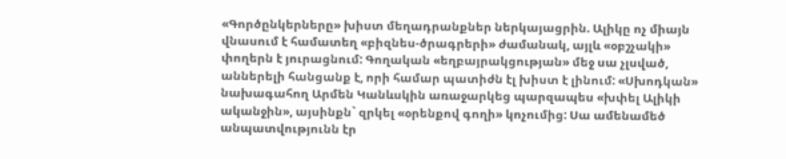«Գործընկերները» խիստ մեղադրանքներ ներկայացրին. Ալիկը ոչ միայն վնասում է համատեղ «բիզնես-ծրագրերի» ժամանակ, այլև «օբշչակի» փողերն է յուրացնում: Գողական «եղբայրակցության» մեջ սա չլսված, աններելի հանցանք է, որի համար պատիժն էլ խիստ է լինում: «Սխոդկան» նախագահող Արմեն Կանևսկին առաջարկեց պարզապես «խփել Ալիկի ականջին», այսինքն` զրկել «օրենքով գողի» կոչումից: Սա ամենամեծ անպատվությունն էր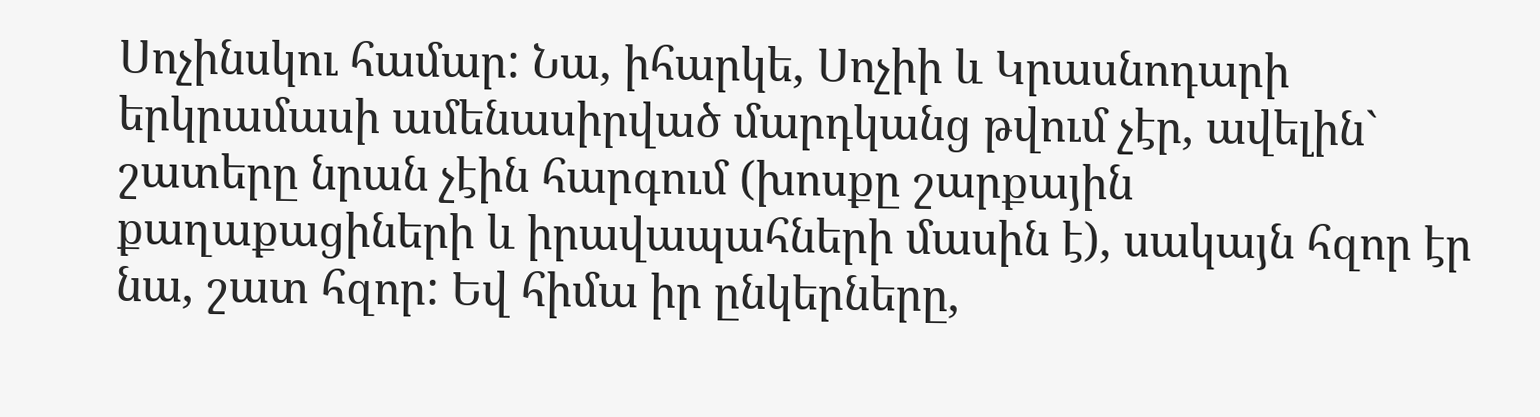Սոչինսկու համար: Նա, իհարկե, Սոչիի և Կրասնոդարի երկրամասի ամենասիրված մարդկանց թվում չէր, ավելին` շատերը նրան չէին հարգում (խոսքը շարքային քաղաքացիների և իրավապահների մասին է), սակայն հզոր էր նա, շատ հզոր: Եվ հիմա իր ընկերները,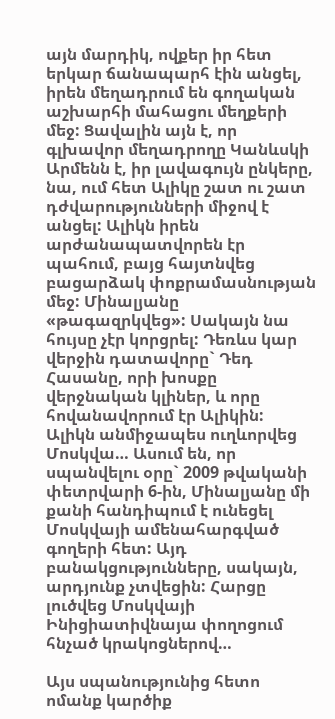այն մարդիկ, ովքեր իր հետ երկար ճանապարհ էին անցել, իրեն մեղադրում են գողական աշխարհի մահացու մեղքերի մեջ: Ցավալին այն է, որ գլխավոր մեղադրողը Կանևսկի Արմենն է, իր լավագույն ընկերը, նա, ում հետ Ալիկը շատ ու շատ դժվարությունների միջով է անցել: Ալիկն իրեն արժանապատվորեն էր պահում, բայց հայտնվեց բացարձակ փոքրամասնության մեջ: Մինալյանը «թագազրկվեց»: Սակայն նա հույսը չէր կորցրել: Դեռևս կար վերջին դատավորը` Դեդ Հասանը, որի խոսքը վերջնական կլիներ, և որը հովանավորում էր Ալիկին: Ալիկն անմիջապես ուղևորվեց Մոսկվա… Ասում են, որ սպանվելու օրը` 2009 թվականի փետրվարի 6-ին, Մինալյանը մի քանի հանդիպում է ունեցել Մոսկվայի ամենահարգված գողերի հետ: Այդ բանակցությունները, սակայն, արդյունք չտվեցին: Հարցը լուծվեց Մոսկվայի Ինիցիատիվնայա փողոցում հնչած կրակոցներով…

Այս սպանությունից հետո ոմանք կարծիք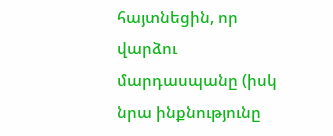հայտնեցին, որ վարձու մարդասպանը (իսկ նրա ինքնությունը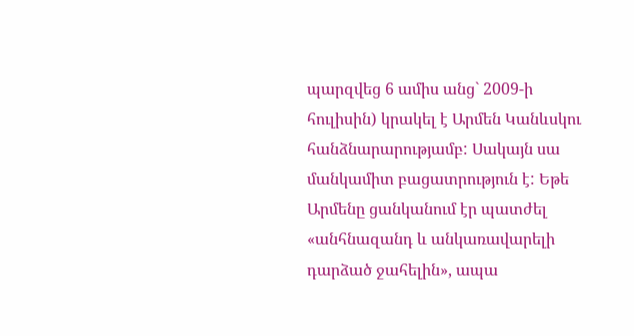պարզվեց 6 ամիս անց` 2009-ի հուլիսին) կրակել է Արմեն Կանևսկու հանձնարարությամբ: Սակայն սա մանկամիտ բացատրություն է: Եթե Արմենը ցանկանում էր պատժել «անհնազանդ և անկառավարելի դարձած ջահելին», ապա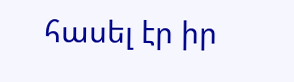հասել էր իր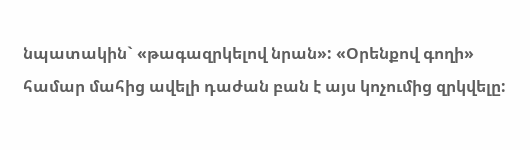նպատակին` «թագազրկելով նրան»: «Օրենքով գողի» համար մահից ավելի դաժան բան է այս կոչումից զրկվելը: